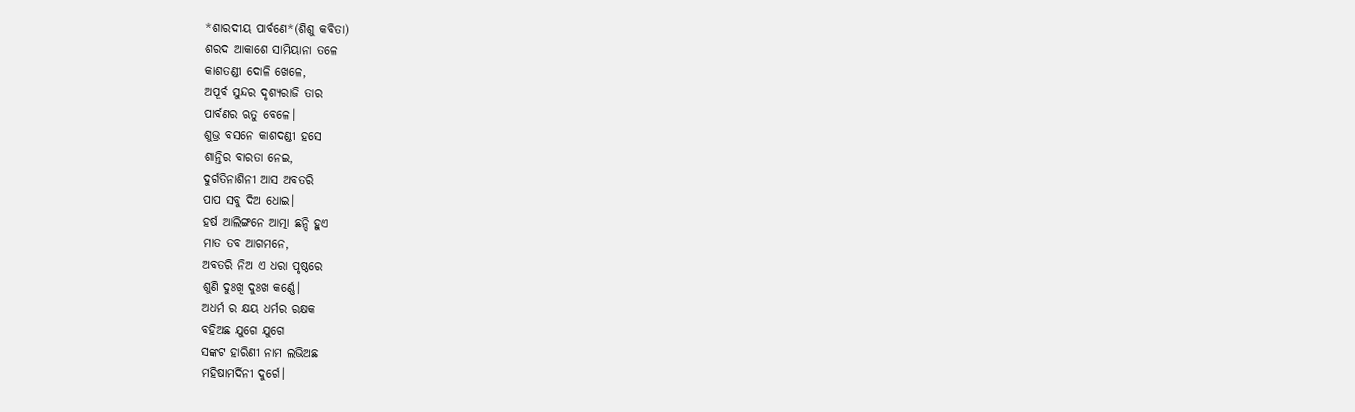*ଶାରଦୀୟ ପାର୍ବଣେ*(ଶିଶୁ କବିତା)
ଶରଦ ଆକାଶେ ସାମିୟାନା ତଳେ
କାଶତଣ୍ଡୀ ଦୋଳି ଖେଳେ,
ଅପୂର୍ବ ସୁନ୍ଦର ଦୃଶ୍ୟରାଜି ତାର
ପାର୍ବଣର ଋତୁ ବେଳେ।
ଶୁଭ୍ର ବସନେ କାଶଦଣ୍ଡୀ ହସେ
ଶାନ୍ତିର ବାରତା ନେଇ,
ଦୁର୍ଗତିନାଶିନୀ ଆସ ଅବତରି
ପାପ ସବୁ ଦିଅ ଧୋଇ।
ହର୍ଷ ଆଲିଙ୍ଗନେ ଆତ୍ମା ଛନ୍ଦି ହୁଏ
ମାତ ତବ ଆଗମନେ,
ଅବତରି ନିଅ ଏ ଧରା ପୃଷ୍ଠରେ
ଶୁଣି ଦୁଃଖି ଦୁଃଖ କର୍ଣ୍ଣେ।
ଅଧର୍ମ ର କ୍ଷୟ ଧର୍ମର ରକ୍ଷକ
ବହିଅଛ ଯୁଗେ ଯୁଗେ
ସଙ୍କଟ ହାରିଣୀ ନାମ ଲଭିଅଛ
ମହିଷାମର୍ଦିନୀ ଦୁର୍ଗେ।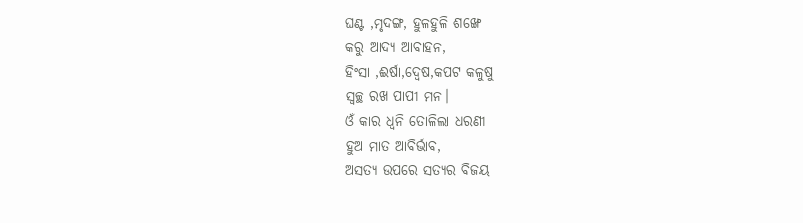ଘଣ୍ଟ ,ମୃଦଙ୍ଗ, ହୁଳହୁଳି ଶଙ୍ଖେ
କରୁ ଆଦ୍ୟ ଆବାହନ,
ହିଂସା ,ଈର୍ଷା,ଦ୍ବେଷ,କପଟ କଳୁଷୁ
ସ୍ୱଚ୍ଛ ରଖ ପାପୀ ମନ।
ଓଁ କାର ଧ୍ବନି ତୋଳିଲା ଧରଣୀ
ହୁଅ ମାତ ଆବିର୍ଭାବ,
ଅସତ୍ୟ ଉପରେ ସତ୍ୟର ବିଜୟ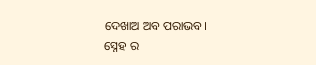ଦେଖାଅ ଅବ ପରାଭବ।
ସ୍ନେହ ର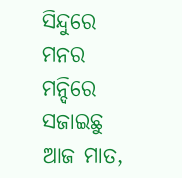ସିନ୍ଦୁରେ ମନର ମନ୍ଦିରେ
ସଜାଇଛୁ ଆଜ ମାତ,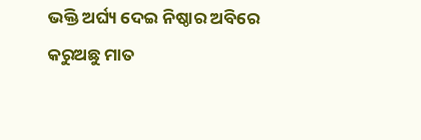ଭକ୍ତି ଅର୍ଘ୍ୟ ଦେଇ ନିଷ୍ଠାର ଅବିରେ
କରୁଅଛୁ ମାତ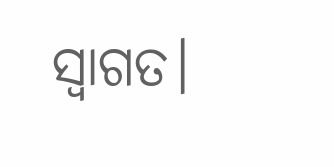ସ୍ବାଗତ।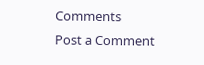Comments
Post a Comment